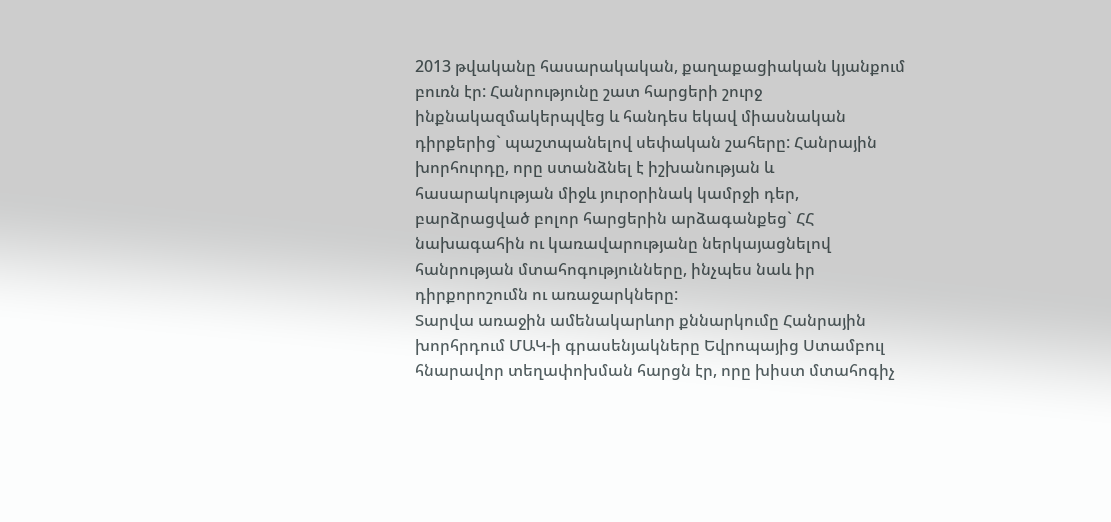2013 թվականը հասարակական, քաղաքացիական կյանքում բուռն էր: Հանրությունը շատ հարցերի շուրջ ինքնակազմակերպվեց և հանդես եկավ միասնական դիրքերից` պաշտպանելով սեփական շահերը: Հանրային խորհուրդը, որը ստանձնել է իշխանության և հասարակության միջև յուրօրինակ կամրջի դեր, բարձրացված բոլոր հարցերին արձագանքեց` ՀՀ նախագահին ու կառավարությանը ներկայացնելով հանրության մտահոգությունները, ինչպես նաև իր դիրքորոշումն ու առաջարկները:
Տարվա առաջին ամենակարևոր քննարկումը Հանրային խորհրդում ՄԱԿ-ի գրասենյակները Եվրոպայից Ստամբուլ հնարավոր տեղափոխման հարցն էր, որը խիստ մտահոգիչ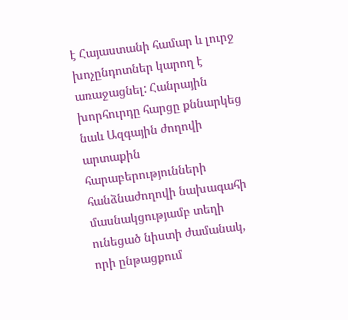է Հայաստանի համար և լուրջ խոչընդոտներ կարող է առաջացնել: Հանրային խորհուրդը հարցը քննարկեց նաև Ազգային ժողովի արտաքին հարաբերությունների հանձնաժողովի նախագահի մասնակցությամբ տեղի ունեցած նիստի ժամանակ, որի ընթացքում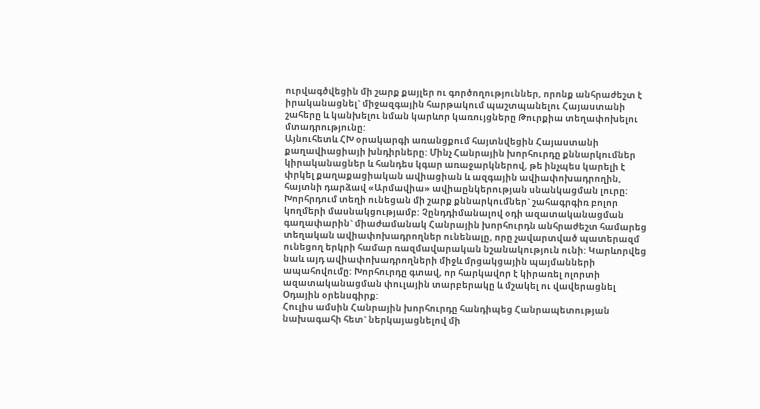ուրվագծվեցին մի շարք քայլեր ու գործողություններ, որոնք անհրաժեշտ է իրականացնել` միջազգային հարթակում պաշտպանելու Հայաստանի շահերը և կանխելու նման կարևոր կառույցները Թուրքիա տեղափոխելու մտադրությունը:
Այնուհետև ՀԽ օրակարգի առանցքում հայտնվեցին Հայաստանի քաղավիացիայի խնդիրները: Մինչ Հանրային խորհուրդը քննարկումներ կիրականացներ և հանդես կգար առաջարկներով, թե ինչպես կարելի է փրկել քաղաքացիական ավիացիան և ազգային ավիափոխադրողին, հայտնի դարձավ «Արմավիա» ավիաընկերության սնանկացման լուրը: Խորհրդում տեղի ունեցան մի շարք քննարկումներ` շահագրգիռ բոլոր կողմերի մասնակցությամբ: Չընդդիմանալով օդի ազատականացման գաղափարին` միաժամանակ Հանրային խորհուրդն անհրաժեշտ համարեց տեղական ավիափոխադրողներ ունենալը, որը չավարտված պատերազմ ունեցող երկրի համար ռազմավարական նշանակություն ունի: Կարևորվեց նաև այդ ավիափոխադրողների միջև մրցակցային պայմանների ապահովումը: Խորհուրդը գտավ, որ հարկավոր է կիրառել ոլորտի ազատականացման փուլային տարբերակը և մշակել ու վավերացնել Օդային օրենսգիրք:
Հուլիս ամսին Հանրային խորհուրդը հանդիպեց Հանրապետության նախագահի հետ` ներկայացնելով մի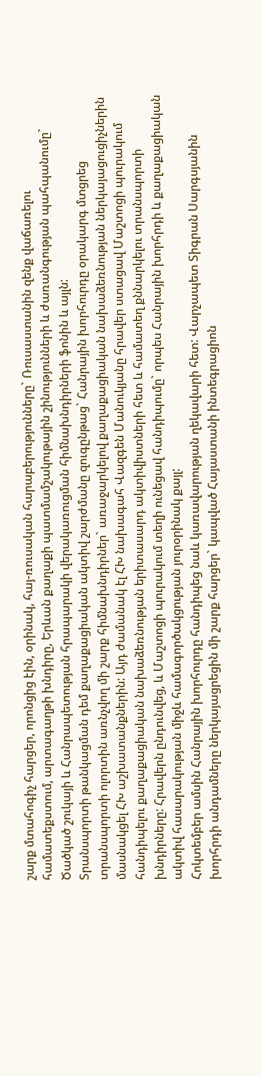շարք մտահոգիչ հարցեր, որոնցից էին, օրինակ, հայ-ռուսական հարաբերությունները` Ռուսաստանին զենք վաճառելու համատեքստում, արտագաղթի խնդիրը, Երևան քաղաքի պատմամշակութային շինությունների և ժառանգության պահպանումը` Ծածկած շուկայի և Հանրապետության հրապարակի վերակառուցման հիմնախնդիրների ֆոնին և այլն:
Տրանսպորտի թանկացման դեմ քաղաքացիական ակտիվ շարժմանը զուգընթաց` Հանրային խորհուրդը օրակարգ մտցրեց տրանսպորտի ոլորտին առնչվող մի շարք հիմնախնդիրներ` առաջարկելով քաղաքացիական նախաձեռնության ներկայացուցիչներին մասնակցել ՀԽ աշխատանքներին: Այդ ժամանակ էլ ՀԽ նախագահ Վազգեն Մանուկյանը հրավեր ստացավ Մաշտոցի պուրակում հանդիպելու քաղաքացիական նախաձեռնության երիտասարդ ակտիվիստների հետ և համատեղ քննարկելու տրանսպորտի խնդիրները: Հրավերն ընդունվեց, և Մաշտոցի պուրակում տեղի ունեցավ հանդիպումը` որպես Հանրային խորհրդի և քաղաքացիական ակտիվ հասարակության միջև համագործակցության յուրօրինակ քայլ:
Հոկտեմբեր ամսին Հանրային խորհուրդը հանդիպեց նաև կառավարության ղեկավարի հետ: Վարչապետ Տիգրան Սարգսյանին խորհրդի անդամները ներկայացրեցին մի շարք հարցեր` կապված Հայաստանի ինտեգրացիոն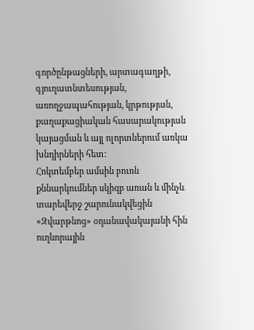գործընթացների, արտագաղթի, գյուղատնտեսության, առողջապահության, կրթության, քաղաքացիական հասարակության կայացման և այլ ոլորտներում առկա խնդիրների հետ:
Հոկտեմբեր ամսին բուռն քննարկումներ սկիզբ առան և մինչև տարեվերջ շարունակվեցին «Զվարթնոց» օդանավակայանի հին ուղևորային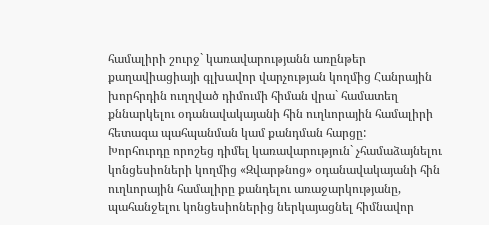համալիրի շուրջ` կառավարությանն առընթեր քաղավիացիայի գլխավոր վարչության կողմից Հանրային խորհրդին ուղղված դիմումի հիման վրա` համատեղ քննարկելու օդանավակայանի հին ուղևորային համալիրի հետագա պահպանման կամ քանդման հարցը:
Խորհուրդը որոշեց դիմել կառավարություն` չհամաձայնելու կոնցեսիոների կողմից «Զվարթնոց» օդանավակայանի հին ուղևորային համալիրը քանդելու առաջարկությանը, պահանջելու կոնցեսիոներից ներկայացնել հիմնավոր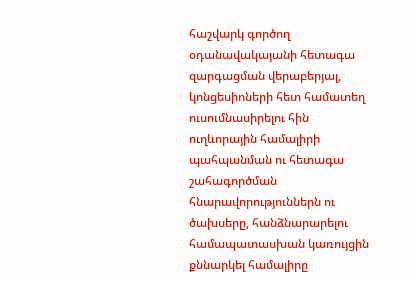հաշվարկ գործող օդանավակայանի հետագա զարգացման վերաբերյալ, կոնցեսիոների հետ համատեղ ուսումնասիրելու հին ուղևորային համալիրի պահպանման ու հետագա շահագործման հնարավորություններն ու ծախսերը, հանձնարարելու համապատասխան կառույցին քննարկել համալիրը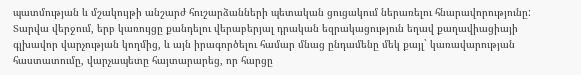պատմության և մշակույթի անշարժ հուշարձանների պետական ցուցակում ներառելու հնարավորությունը:
Տարվա վերջում, երբ կառույցը քանդելու վերաբերյալ դրական եզրակացություն եղավ քաղավիացիայի գլխավոր վարչության կողմից, և այն իրագործելու համար մնաց ընդամենը մեկ քայլ` կառավարության հաստատումը, վարչապետը հայտարարեց, որ հարցը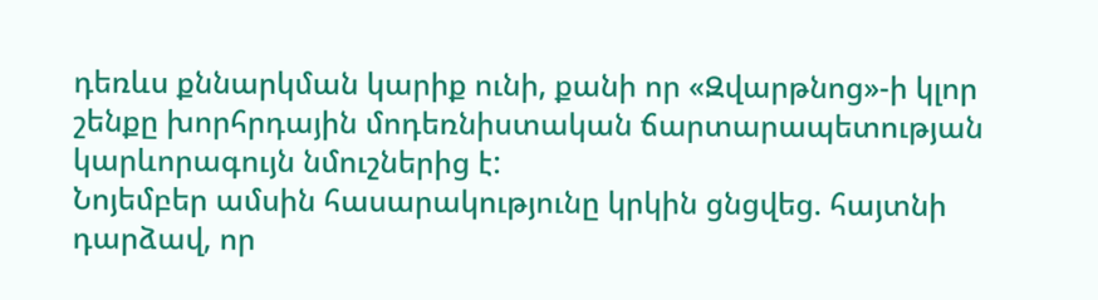դեռևս քննարկման կարիք ունի, քանի որ «Զվարթնոց»-ի կլոր շենքը խորհրդային մոդեռնիստական ճարտարապետության կարևորագույն նմուշներից է:
Նոյեմբեր ամսին հասարակությունը կրկին ցնցվեց. հայտնի դարձավ, որ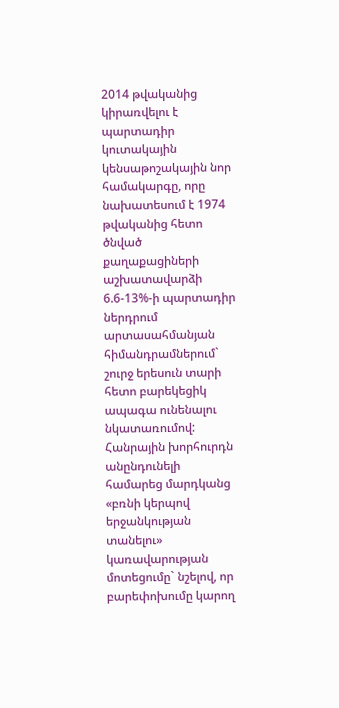2014 թվականից կիրառվելու է պարտադիր կուտակային կենսաթոշակային նոր համակարգը, որը նախատեսում է 1974 թվականից հետո ծնված քաղաքացիների աշխատավարձի 6.6-13%-ի պարտադիր ներդրում արտասահմանյան հիմանդրամներում` շուրջ երեսուն տարի հետո բարեկեցիկ ապագա ունենալու նկատառումով:
Հանրային խորհուրդն անընդունելի համարեց մարդկանց «բռնի կերպով երջանկության տանելու» կառավարության մոտեցումը` նշելով, որ բարեփոխումը կարող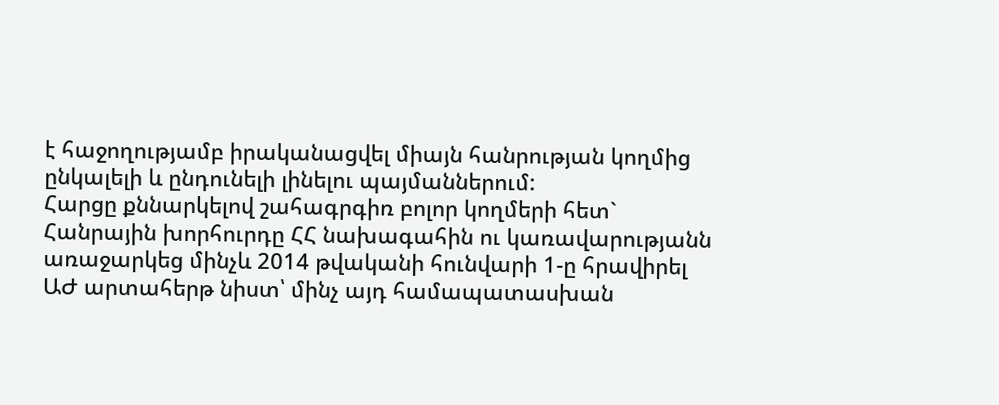է հաջողությամբ իրականացվել միայն հանրության կողմից ընկալելի և ընդունելի լինելու պայմաններում:
Հարցը քննարկելով շահագրգիռ բոլոր կողմերի հետ` Հանրային խորհուրդը ՀՀ նախագահին ու կառավարությանն առաջարկեց մինչև 2014 թվականի հունվարի 1-ը հրավիրել ԱԺ արտահերթ նիստ՝ մինչ այդ համապատասխան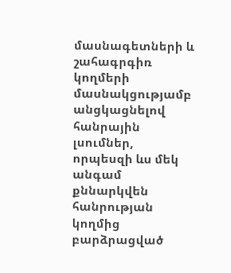մասնագետների և շահագրգիռ կողմերի մասնակցությամբ անցկացնելով հանրային լսումներ, որպեսզի ևս մեկ անգամ քննարկվեն հանրության կողմից բարձրացված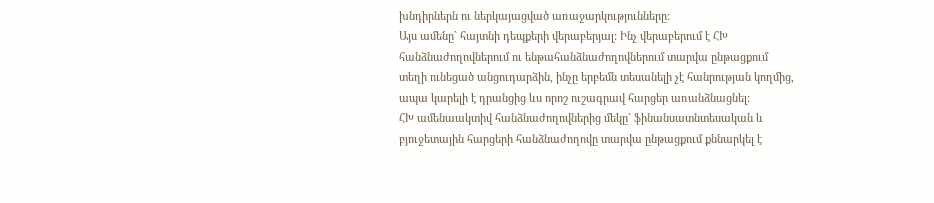խնդիրներն ու ներկայացված առաջարկությունները:
Այս ամենը` հայտնի դեպքերի վերաբերյալ: Ինչ վերաբերում է ՀԽ հանձնաժողովներում ու ենթահանձնաժողովներում տարվա ընթացքում տեղի ունեցած անցուդարձին, ինչը երբեմն տեսանելի չէ հանրության կողմից, ապա կարելի է դրանցից ևս որոշ ուշագրավ հարցեր առանձնացնել:
ՀԽ ամենաակտիվ հանձնաժողովներից մեկը` ֆինանսատնտեսական և բյուջետային հարցերի հանձնաժողովը տարվա ընթացքում քննարկել է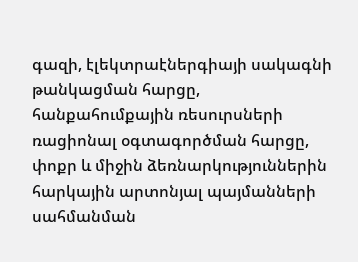գազի, էլեկտրաէներգիայի սակագնի թանկացման հարցը, հանքահումքային ռեսուրսների ռացիոնալ օգտագործման հարցը, փոքր և միջին ձեռնարկություններին հարկային արտոնյալ պայմանների սահմանման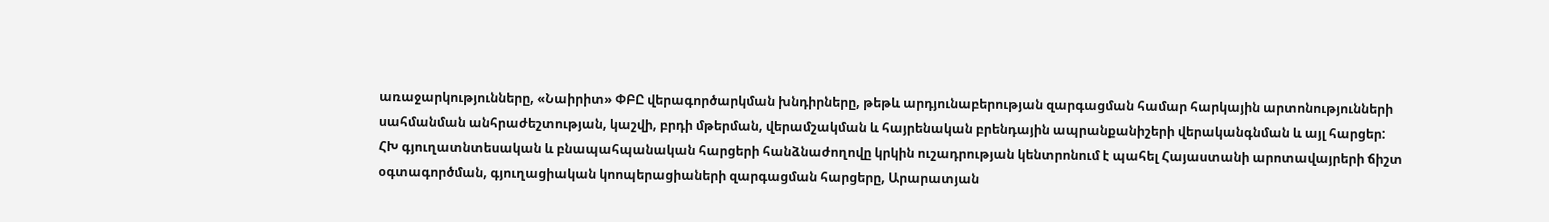առաջարկությունները, «Նաիրիտ» ՓԲԸ վերագործարկման խնդիրները, թեթև արդյունաբերության զարգացման համար հարկային արտոնությունների սահմանման անհրաժեշտության, կաշվի, բրդի մթերման, վերամշակման և հայրենական բրենդային ապրանքանիշերի վերականգնման և այլ հարցեր:
ՀԽ գյուղատնտեսական և բնապահպանական հարցերի հանձնաժողովը կրկին ուշադրության կենտրոնում է պահել Հայաստանի արոտավայրերի ճիշտ օգտագործման, գյուղացիական կոոպերացիաների զարգացման հարցերը, Արարատյան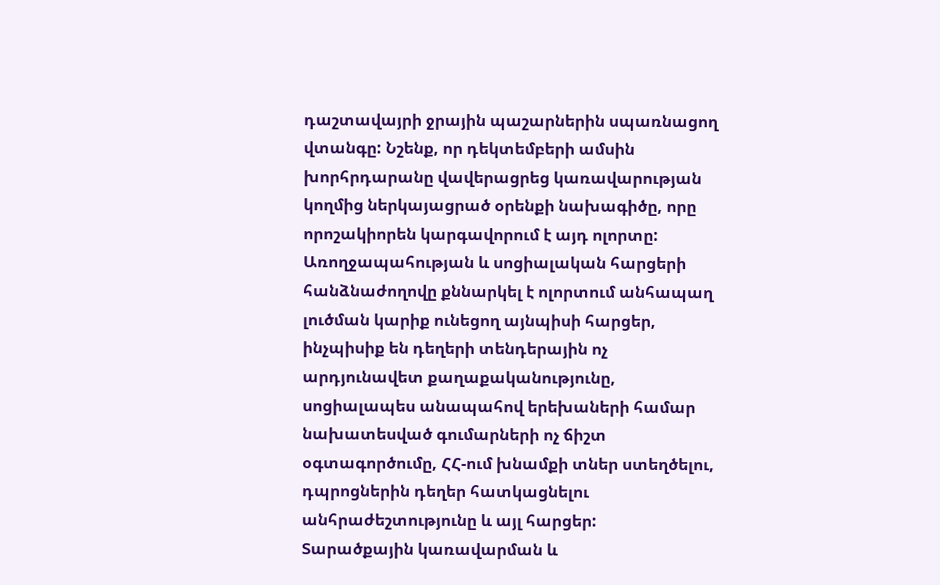դաշտավայրի ջրային պաշարներին սպառնացող վտանգը: Նշենք, որ դեկտեմբերի ամսին խորհրդարանը վավերացրեց կառավարության կողմից ներկայացրած օրենքի նախագիծը, որը որոշակիորեն կարգավորում է այդ ոլորտը:
Առողջապահության և սոցիալական հարցերի հանձնաժողովը քննարկել է ոլորտում անհապաղ լուծման կարիք ունեցող այնպիսի հարցեր, ինչպիսիք են դեղերի տենդերային ոչ արդյունավետ քաղաքականությունը, սոցիալապես անապահով երեխաների համար նախատեսված գումարների ոչ ճիշտ օգտագործումը, ՀՀ-ում խնամքի տներ ստեղծելու, դպրոցներին դեղեր հատկացնելու անհրաժեշտությունը և այլ հարցեր:
Տարածքային կառավարման և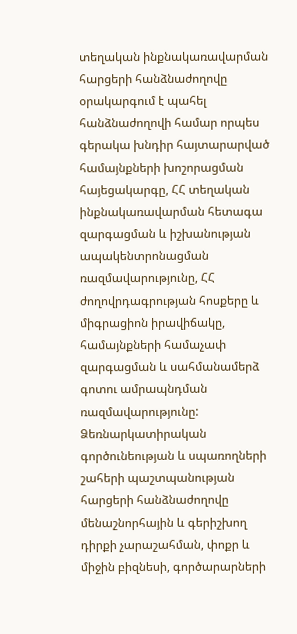տեղական ինքնակառավարման հարցերի հանձնաժողովը օրակարգում է պահել հանձնաժողովի համար որպես գերակա խնդիր հայտարարված համայնքների խոշորացման հայեցակարգը, ՀՀ տեղական ինքնակառավարման հետագա զարգացման և իշխանության ապակենտրոնացման ռազմավարությունը, ՀՀ ժողովրդագրության հոսքերը և միգրացիոն իրավիճակը, համայնքների համաչափ զարգացման և սահմանամերձ գոտու ամրապնդման ռազմավարությունը:
Ձեռնարկատիրական գործունեության և սպառողների շահերի պաշտպանության հարցերի հանձնաժողովը մենաշնորհային և գերիշխող դիրքի չարաշահման, փոքր և միջին բիզնեսի, գործարարների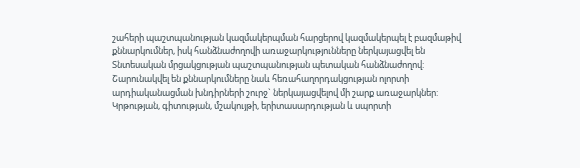շահերի պաշտպանության կազմակերպման հարցերով կազմակերպել է բազմաթիվ քննարկումներ, իսկ հանձնաժողովի առաջարկությունները ներկայացվել են Տնտեսական մրցակցության պաշտպանության պետական հանձնաժողով: Շարունակվել են քննարկումները նաև հեռահաղորդակցության ոլորտի արդիականացման խնդիրների շուրջ` ներկայացվելով մի շարք առաջարկներ:
Կրթության, գիտության, մշակույթի, երիտասարդության և սպորտի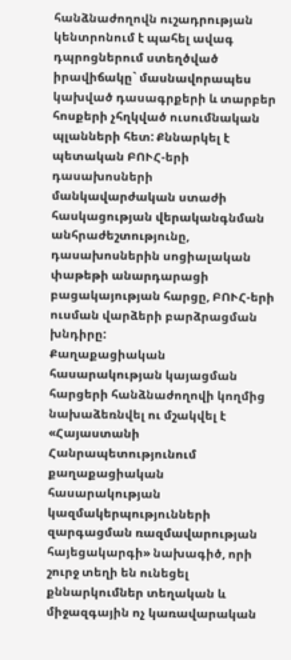հանձնաժողովն ուշադրության կենտրոնում է պահել ավագ դպրոցներում ստեղծված իրավիճակը` մասնավորապես կախված դասագրքերի և տարբեր հոսքերի չհղկված ուսումնական պլանների հետ: Քննարկել է պետական ԲՈՒՀ-երի դասախոսների մանկավարժական ստաժի հասկացության վերականգնման անհրաժեշտությունը, դասախոսներին սոցիալական փաթեթի անարդարացի բացակայության հարցը, ԲՈՒՀ-երի ուսման վարձերի բարձրացման խնդիրը:
Քաղաքացիական հասարակության կայացման հարցերի հանձնաժողովի կողմից նախաձեռնվել ու մշակվել է «Հայաստանի Հանրապետությունում քաղաքացիական հասարակության կազմակերպությունների զարգացման ռազմավարության հայեցակարգի» նախագիծ, որի շուրջ տեղի են ունեցել քննարկումներ տեղական և միջազգային ոչ կառավարական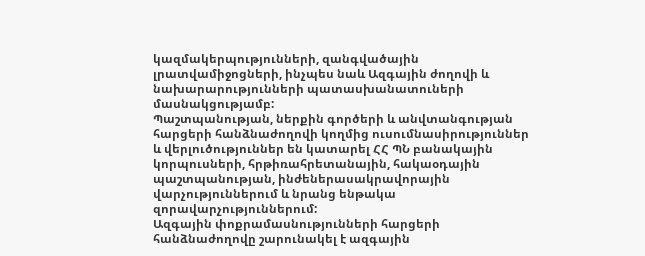կազմակերպությունների, զանգվածային լրատվամիջոցների, ինչպես նաև Ազգային ժողովի և նախարարությունների պատասխանատուների մասնակցությամբ:
Պաշտպանության, ներքին գործերի և անվտանգության հարցերի հանձնաժողովի կողմից ուսումնասիրություններ և վերլուծություններ են կատարել ՀՀ ՊՆ բանակային կորպուսների, հրթիռահրետանային, հակաօդային պաշտպանության, ինժեներասակրավորային վարչություններում և նրանց ենթակա զորավարչություններում:
Ազգային փոքրամասնությունների հարցերի հանձնաժողովը շարունակել է ազգային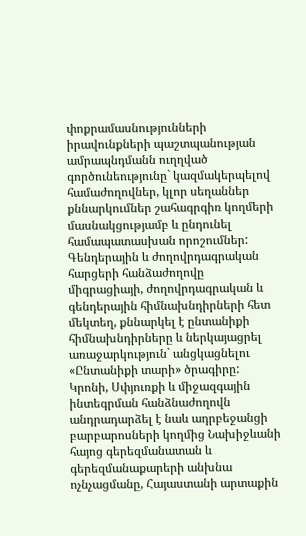փոքրամասնությունների իրավունքների պաշտպանության ամրապնդմանն ուղղված գործունեությունը` կազմակերպելով համաժողովներ, կլոր սեղաններ քննարկումներ շահագրգիռ կողմերի մասնակցությամբ և ընդունել համապատասխան որոշումներ:
Գենդերային և ժողովրդագրական հարցերի հանձաժողովը միգրացիայի, ժողովրդագրական և գենդերային հիմնախնդիրների հետ մեկտեղ, քննարկել է ընտանիքի հիմնախնդիրները և ներկայացրել առաջարկություն` անցկացնելու «Ընտանիքի տարի» ծրագիրը:
Կրոնի, Սփյուռքի և միջազգային ինտեգրման հանձնաժողովն անդրադարձել է նաև ադրբեջանցի բարբարոսների կողմից Նախիջևանի հայոց գերեզմանատան և գերեզմանաքարերի անխնա ոչնչացմանը, Հայաստանի արտաքին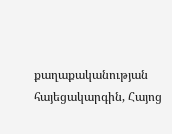քաղաքականության հայեցակարգին, Հայոց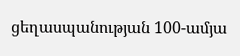ցեղասպանության 100-ամյա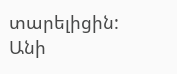տարելիցին:
Անի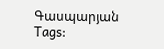Գասպարյան
Tags: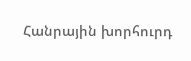Հանրային խորհուրդ